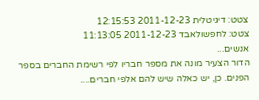צטט: דיגיטלית 2011-12-23 12:15:53
צטט: לחפשולאבד 2011-12-23 11:13:05
אנשים...
הדור הצעיר מונה את מספר חבריו לפי רשימת החברים בספר הפנים. כן, יש כאלה שיש להם אלפי חברים....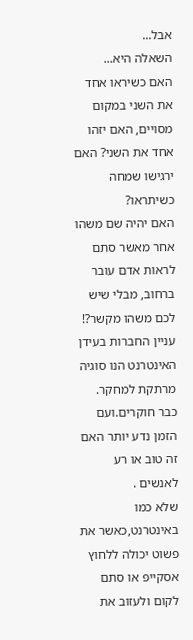אבל...
השאלה היא...
האם כשיראו אחד את השני במקום מסויים, האם יזהו אחד את השני? האם ירגישו שמחה כשיתראו?
האם יהיה שם משהו אחר מאשר סתם לראות אדם עובר ברחוב, מבלי שיש לכם משהו מקשר?!
עניין החברות בעידן האינטרנט הנו סוגיה מרתקת למחקר.
כבר חוקרים.ועם הזמן נדע יותר האם זה טוב או רע לאנשים .
שלא כמו באינטרנט,כאשר את פשוט יכולה ללחוץ אסקייפ או סתם לקום ולעזוב את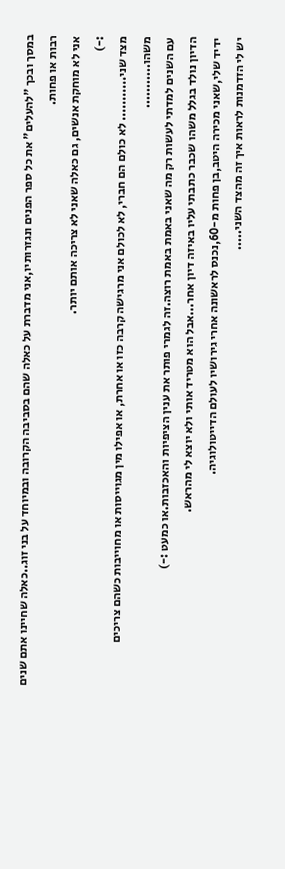במסך ובכך "להעלים" את כל ספר הפנים ונגזרותיו,אני מדברת על כאלה שהם בסביבה הקרובה ובמיוחד על בני זוג..כאלה שחיינו אתם שנים רבות או פחות.
אני לא מוחקת אנשים, גם כאלה שאני לא צריכה אותם יותר.
:-)
מצד שני........... לא כולם הם חברי, לא לכולם אני מרגישה קרבה כזו או אחרת, או אפילו מין מגוייסות או מחוייבות כשהם צריכים משהו...........
עם השנים למדתי לעשות רק מה שאני באמת באמת רוצה.זה לגמרי פותר את ענין הציפיות והאכזבות.או כמעט :-)
הדיון נולד בגלל משהו שכבר כתבתי עליו באיזה דיון אחר...אבל הוא מטריד אותי ולא יוצא לי מהראש.
ידיד שלי,שאני מכירה היטב,בן פחות מ-60,נכנס לראשונה אחרי גירושיו לעולם הדייטולוגיה.
יש לי הזדמנות לראות איך זה מהצד השני.....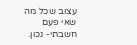עצוב שכל מה שאי פעם חשבתי- נכון.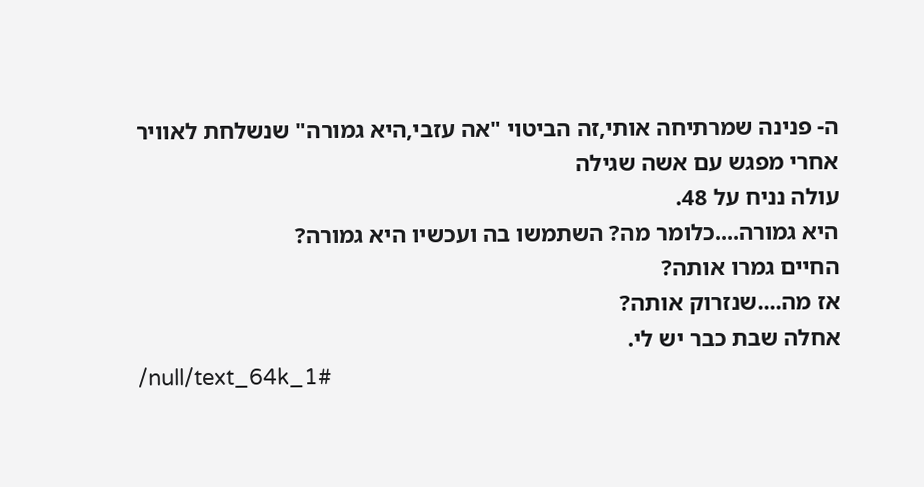ה- פנינה שמרתיחה אותי,זה הביטוי "אה עזבי,היא גמורה" שנשלחת לאוויר אחרי מפגש עם אשה שגילה
עולה נניח על 48.
היא גמורה....כלומר מה? השתמשו בה ועכשיו היא גמורה?
החיים גמרו אותה?
אז מה....שנזרוק אותה?
אחלה שבת כבר יש לי.
/null/text_64k_1#